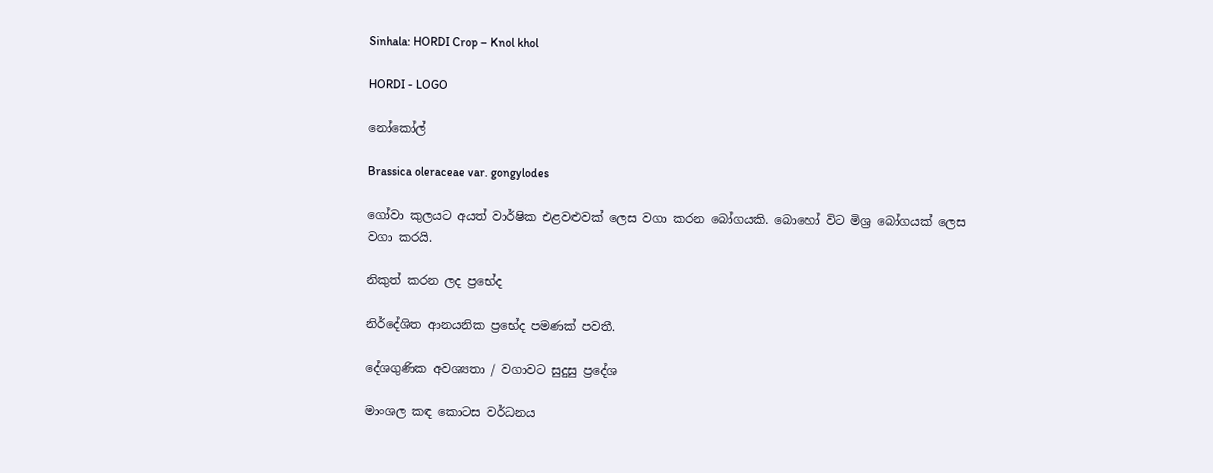Sinhala: HORDI Crop – Knol khol

HORDI - LOGO

නෝකෝල්

Brassica oleraceae var. gongylodes

ගෝවා කුලයට අයත් වාර්ෂික එළවළුවක් ලෙස වගා කරන බෝගයකි. බොහෝ විට මිශ්‍ර බෝගයක් ලෙස වගා කරයි.

නිකුත් කරන ලද ප්‍රභේද

නිර්දේශිත ආනයනික ප්‍රභේද පමණක් පවතී.

දේශගුණික අවශ්‍යතා / වගාවට සුදුසු ප්‍රදේශ

මාංශල කඳ කොටස වර්ධනය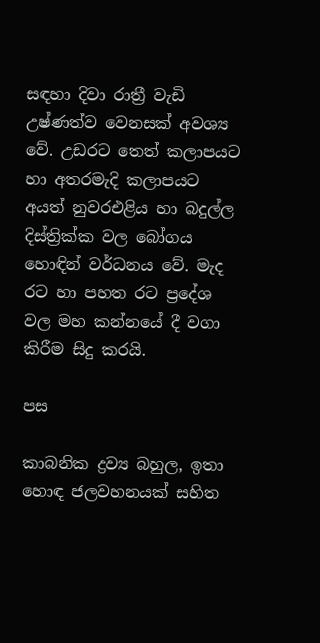සඳහා දිවා රාත්‍රී වැඩි උෂ්ණත්ව වෙනසක් අවශ්‍ය වේ. උඩරට තෙත් කලාපයට හා අතරමැදි කලාපයට අයත් නුවරඑළිය හා බදුල්ල දිස්ත්‍රික්ක වල බෝගය හොඳින් වර්ධනය වේ. මැද රට හා පහත රට ප්‍රදේශ වල මහ කන්නයේ දී වගා කිරීම සිදු කරයි.

පස

කාබනික ද්‍රව්‍ය බහුල, ඉතා හොඳ ජලවහනයක් සහිත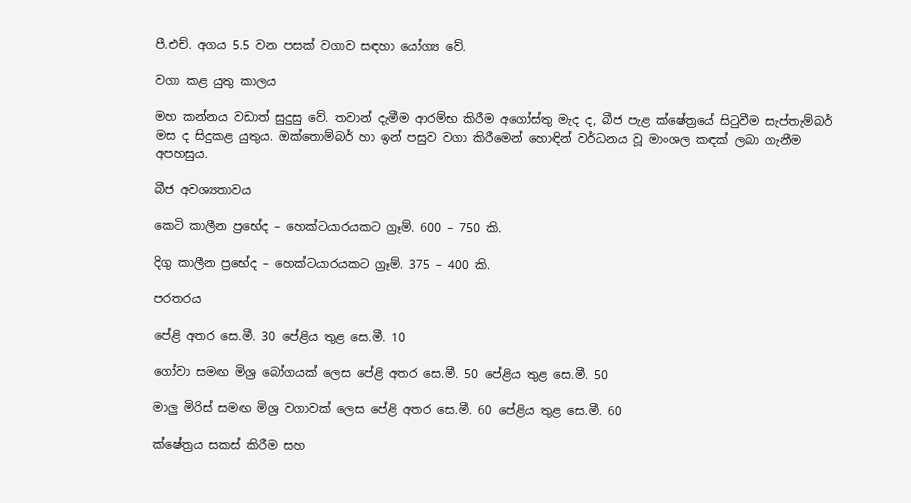පී.එච්. අගය 5.5 වන පසක් වගාව සඳහා යෝග්‍ය වේ.

වගා කළ යුතු කාලය

මහ කන්නය වඩාත් සුදුසු වේ. තවාන් දැමීම ආරම්භ කිරීම අගෝස්තු මැද ද, බීජ පැළ ක්ෂේත්‍රයේ සිටුවීම සැප්තැම්බර් මස ද සිදුකළ යුතුය. ඔක්තොම්බර් හා ඉන් පසුව වගා කිරීමෙන් හොඳින් වර්ධනය වූ මාංශල කඳක් ලබා ගැනීම අපහසුය.

බීජ අවශ්‍යතාවය

කෙටි කාලීන ප්‍රභේද – හෙක්ටයාරයකට ග්‍රෑම්. 600 – 750 කි.

දිගු කාලීන ප්‍රභේද – හෙක්ටයාරයකට ග්‍රෑම්. 375 – 400 කි.

පරතරය

පේළි අතර සෙ.මී. 30 පේළිය තුළ සෙ.මී. 10

ගෝවා සමඟ මිශ්‍ර බෝගයක් ලෙස පේළි අතර සෙ.මී. 50 පේළිය තුළ සෙ.මී. 50

මාලු මිරිස් සමඟ මිශ්‍ර වගාවක් ලෙස පේළි අතර සෙ.මී. 60 පේළිය තුළ සෙ.මී. 60

ක්ෂේත්‍රය සකස් කිරීම සහ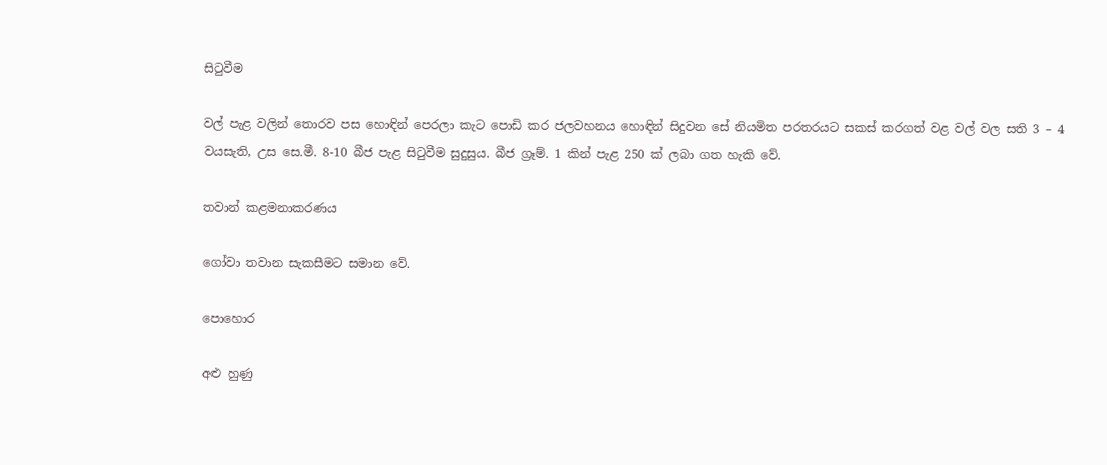සිටුවීම

වල් පැළ වලින් තොරව පස හොඳින් පෙරලා කැට පොඩි කර ජලවහනය හොඳින් සිදුවන සේ නියමිත පරතරයට සකස් කරගත් වළ වල් වල සති 3 – 4 වයසැති, උස සෙ.මී. 8-10 බීජ පැළ සිටුවීම සුදුසුය. බීජ ග්‍රෑම්. 1 කින් පැළ 250 ක් ලබා ගත හැකි වේ.

තවාන් කළමනාකරණය

ගෝවා තවාන සැකසීමට සමාන වේ.

පොහොර

අළු හුණු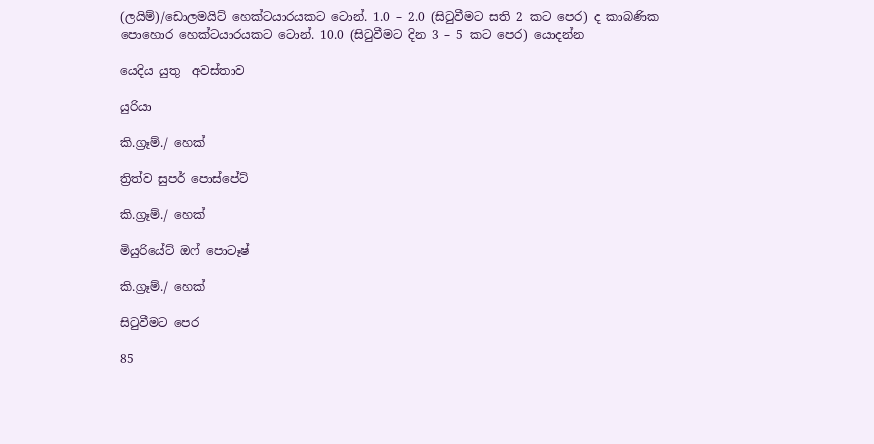(ලයිම්)/ඩොලමයිට් හෙක්ටයාරයකට ටොන්. 1.0 – 2.0 (සිටුවීමට සති 2 කට පෙර) ද කාබණික පොහොර හෙක්ටයාරයකට ටොන්. 10.0 (සිටුවීමට දින 3 – 5 කට පෙර) යොදන්න

යෙදිය යුතු  අවස්තාව

යුරියා

කි.ග්‍රෑම්./ හෙක්

ත්‍රිත්ව සුපර් පොස්පේට්

කි.ග්‍රෑම්./ හෙක්

මියුරියේට් ඔෆ් පොටෑෂ්

කි.ග්‍රෑම්./ හෙක්

සිටුවීමට පෙර

85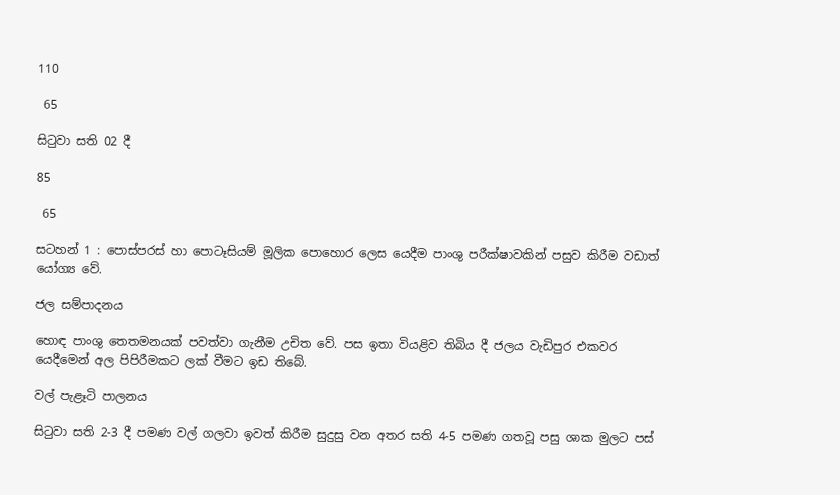110

 65

සිටුවා සති 02 දී

85

 65

සටහන් 1 : පොස්පරස් හා පොටෑසියම් මූලික පොහොර ලෙස යෙදීම පාංශු පරීක්ෂාවකින් පසුව කිරීම වඩාත් යෝග්‍ය වේ.

ජල සම්පාදනය

හොඳ පාංශු තෙතමනයක් පවත්වා ගැනීම උචිත වේ. පස ඉතා වියළිව තිබිය දී ජලය වැඩිපුර එකවර යෙදීමෙන් අල පිපිරීමකට ලක් වීමට ඉඩ තිබේ.

වල් පැළෑටි පාලනය

සිටුවා සති 2-3 දී පමණ වල් ගලවා ඉවත් කිරීම සුදුසු වන අතර සති 4-5 පමණ ගතවූ පසු ශාක මුලට පස්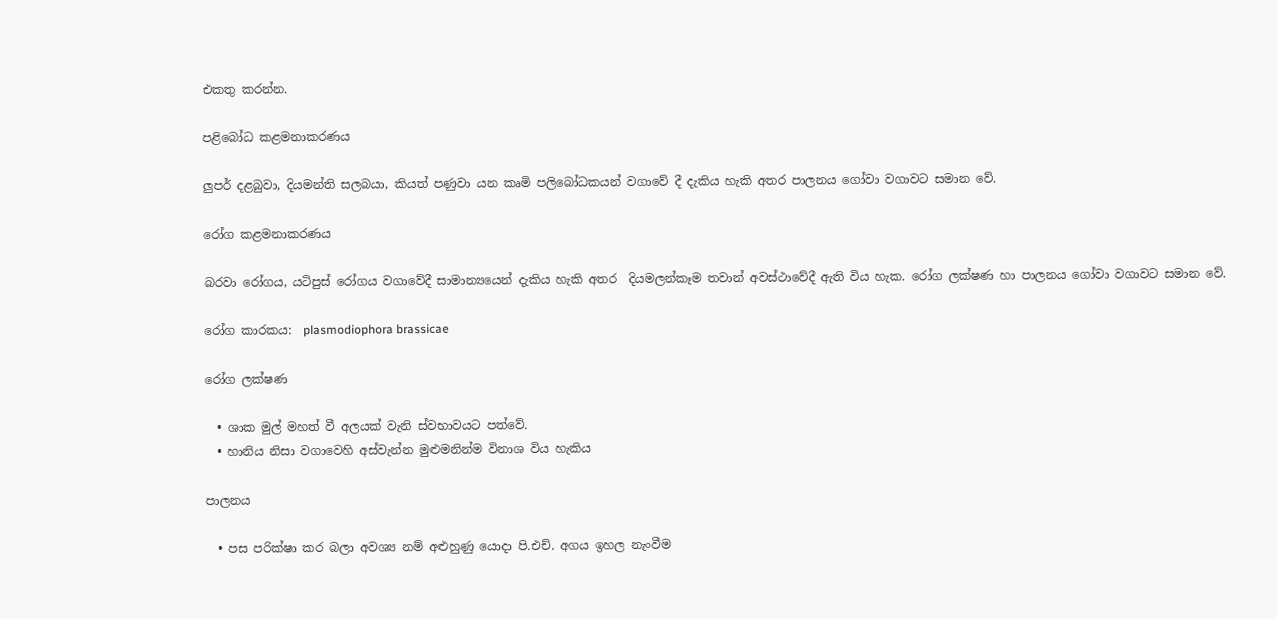එකතු කරන්න.

පළිබෝධ කළමනාකරණය

ලුපර් දළබුවා, දියමන්ති සලබයා, කියත් පණුවා යන කෘමි පලිබෝධකයන් වගාවේ දී දැකිය හැකි අතර පාලනය ගෝවා වගාවට සමාන වේ.

රෝග කළමනාකරණය

බරවා රෝගය, යටිපුස් රෝගය වගාවේදී සාමාන්‍යයෙන් දැකිය හැකි අතර  දියමලන්කෑම තවාන් අවස්ථාවේදී ඇති විය හැක. රෝග ලක්ෂණ හා පාලනය ගෝවා වගාවට සමාන වේ.

රෝග කාරකය:  plasmodiophora brassicae

රෝග ලක්ෂණ

  • ශාක මුල් මහත් වී අලයක් වැනි ස්වභාවයට පත්වේ.
  • හානිය නිසා වගාවෙහි අස්වැන්න මුළුමනින්ම විනාශ විය හැකිය

පාලනය

  • පස පරික්ෂා කර බලා අවශ්‍ය නම් අළුහුණු යොදා පි.එච්. අගය ඉහල නැංවීම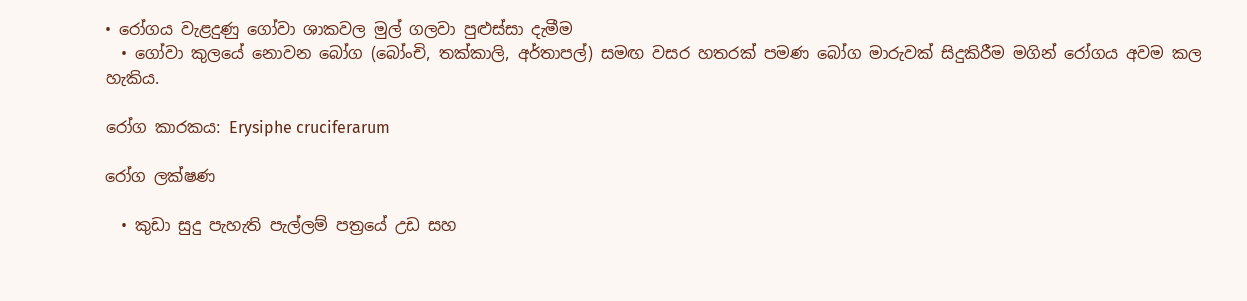• රෝගය වැළදුණු ගෝවා ශාකවල මුල් ගලවා පුළුස්සා දැමීම
  • ගෝවා කුලයේ නොවන බෝග (බෝංචි, තක්කාලි, අර්තාපල්) සමඟ වසර හතරක් පමණ බෝග මාරුවක් සිදුකිරීම මගින් රෝගය අවම කල හැකිය.

රෝග කාරකය: Erysiphe cruciferarum

රෝග ලක්ෂණ

  • කුඩා සුදු පැහැති පැල්ලම් පත්‍රයේ උඩ සහ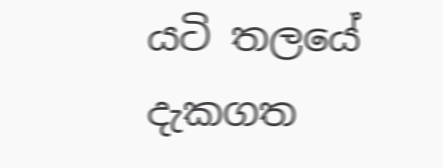යටි තලයේ දැකගත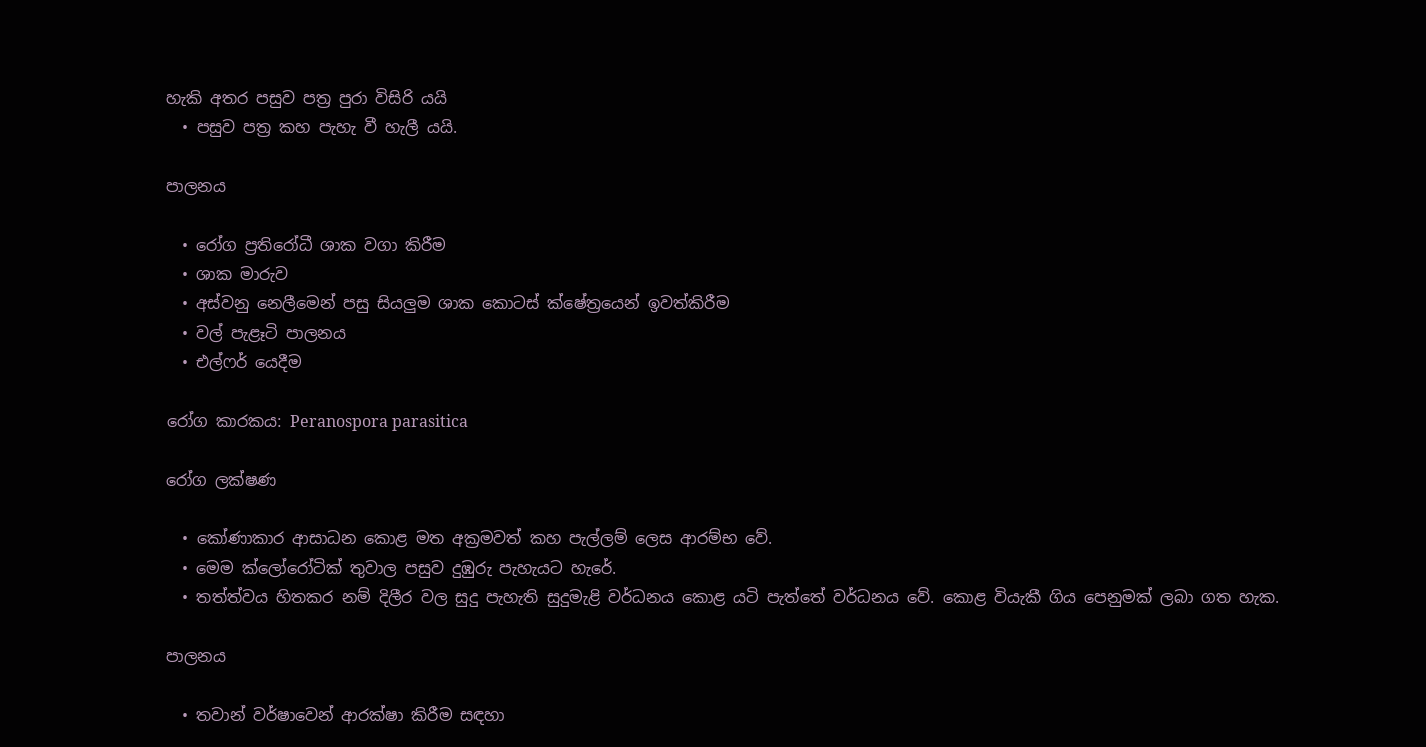හැකි අතර පසුව පත්‍ර පුරා විසිරි යයි
  • පසුව පත්‍ර කහ පැහැ වී හැලී යයි.

පාලනය

  • රෝග ප්‍රතිරෝධී ශාක වගා කිරීම
  • ශාක මාරුව
  • අස්වනු නෙලීමෙන් පසු සියලුම ශාක කොටස් ක්ෂේත්‍රයෙන් ඉවත්කිරීම
  • වල් පැළෑටි පාලනය
  • එල්ෆර් යෙදීම

රෝග කාරකය: Peranospora parasitica

රෝග ලක්ෂණ

  • කෝණාකාර ආසාධන කොළ මත අක්‍රමවත් කහ පැල්ලම් ලෙස ආරම්භ වේ.
  • මෙම ක්ලෝරෝටික් තුවාල පසුව දුඹුරු පැහැයට හැරේ.
  • තත්ත්වය හිතකර නම් දිලීර වල සුදු පැහැති සුදුමැළි වර්ධනය කොළ යටි පැත්තේ වර්ධනය වේ. කොළ වියැකී ගිය පෙනුමක් ලබා ගත හැක.

පාලනය

  • තවාන් වර්ෂාවෙන් ආරක්ෂා කිරීම සඳහා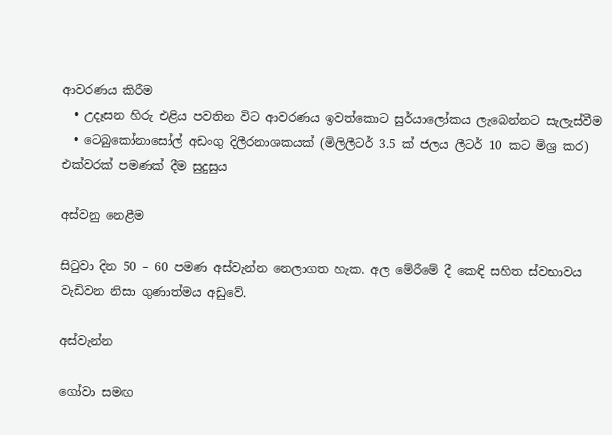ආවරණය කිරීම
  • උදෑසන හිරු එළිය පවතින විට ආවරණය ඉවත්කොට සුර්යාලෝකය ලැබෙන්නට සැලැස්වීම
  • ටෙබුකෝනාසෝල් අඩංගු දිලීරනාශකයක් (මිලිලීටර් 3.5 ක් ජලය ලීටර් 10 කට මිශ්‍ර කර) එක්වරක් පමණක් දීම සුදුසුය

අස්වනු නෙළීම

සිටුවා දින 50 – 60 පමණ අස්වැන්න නෙලාගත හැක. අල මේරීමේ දී කෙඳි සහිත ස්වභාවය වැඩිවන නිසා ගුණාත්මය අඩුවේ.

අස්වැන්න

ගෝවා සමඟ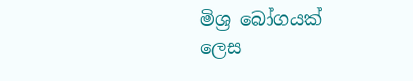මිශ්‍ර බෝගයක් ලෙස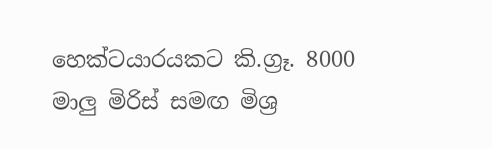හෙක්ටයාරයකට කි.ග්‍රෑ. 8000 මාලු මිරිස් සමඟ මිශ්‍ර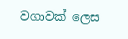වගාවක් ලෙස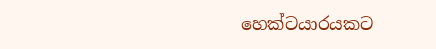හෙක්ටයාරයකට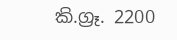කි.ග්‍රෑ. 2200